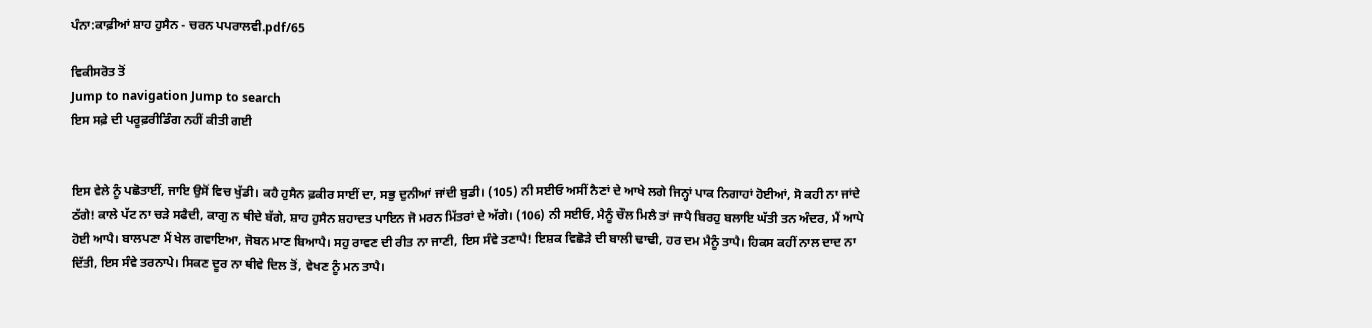ਪੰਨਾ:ਕਾਫ਼ੀਆਂ ਸ਼ਾਹ ਹੁਸੈਨ - ਚਰਨ ਪਪਰਾਲਵੀ.pdf/65

ਵਿਕੀਸਰੋਤ ਤੋਂ
Jump to navigation Jump to search
ਇਸ ਸਫ਼ੇ ਦੀ ਪਰੂਫ਼ਰੀਡਿੰਗ ਨਹੀਂ ਕੀਤੀ ਗਈ


ਇਸ ਵੇਲੇ ਨੂੰ ਪਛੋਤਾਈਂ, ਜਾਇ ਉਸੋਂ ਵਿਚ ਖੁੱਡੀ। ਕਹੈ ਹੁਸੈਨ ਫ਼ਕੀਰ ਸਾਈਂ ਦਾ, ਸਭੁ ਦੁਨੀਆਂ ਜਾਂਦੀ ਬੁਡੀ। (105) ਨੀ ਸਈਓ ਅਸੀਂ ਨੈਣਾਂ ਦੇ ਆਖੇ ਲਗੇ ਜਿਨ੍ਹਾਂ ਪਾਕ ਨਿਗਾਹਾਂ ਹੋਈਆਂ, ਸੋ ਕਹੀ ਨਾ ਜਾਂਦੇ ਠੱਗੇ! ਕਾਲੇ ਪੱਟ ਨਾ ਚੜੇ ਸਫੈਦੀ, ਕਾਗੁ ਨ ਥੀਦੇ ਬੱਗੇ, ਸ਼ਾਹ ਹੁਸੈਨ ਸ਼ਹਾਦਤ ਪਾਇਨ ਜੋ ਮਰਨ ਮਿੱਤਰਾਂ ਦੇ ਅੱਗੇ। (106) ਨੀ ਸਈਓ, ਮੈਨੂੰ ਚੌਲ ਮਿਲੈ ਤਾਂ ਜਾਪੈ ਬਿਰਹੁ ਬਲਾਇ ਘੱਤੀ ਤਨ ਅੰਦਰ, ਮੈਂ ਆਪੇ ਹੋਈ ਆਪੈ। ਬਾਲਪਣਾ ਮੈਂ ਖੇਲ ਗਵਾਇਆ, ਜੋਬਨ ਮਾਣ ਬਿਆਪੈ। ਸਹੁ ਰਾਵਣ ਦੀ ਰੀਤ ਨਾ ਜਾਣੀ, ਇਸ ਸੰਵੇ ਤਣਾਪੈ! ਇਸ਼ਕ ਵਿਛੋੜੇ ਦੀ ਬਾਲੀ ਢਾਢੀ, ਹਰ ਦਮ ਮੈਨੂੰ ਤਾਪੈ। ਹਿਕਸ ਕਹੀਂ ਨਾਲ ਦਾਦ ਨਾ ਦਿੱਤੀ, ਇਸ ਸੰਵੇ ਤਰਨਾਪੇ। ਸਿਕਣ ਦੂਰ ਨਾ ਥੀਵੇ ਦਿਲ ਤੋਂ, ਵੇਖਣ ਨੂੰ ਮਨ ਤਾਪੈ।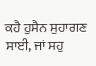ਕਹੈ ਹੁਸੈਨ ਸੁਹਾਗਣ ਸਾਈ, ਜਾਂ ਸਹੁ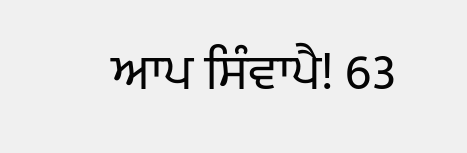ਆਪ ਸਿੰਵਾਪੈ! 63